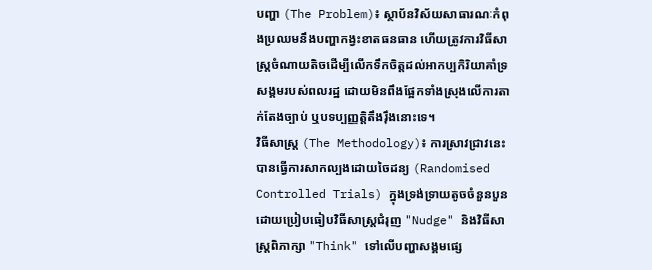បញ្ហា (The Problem)៖ ស្ថាប័នវិស័យសាធារណៈកំពុងប្រឈមនឹងបញ្ហាកង្វះខាតធនធាន ហើយត្រូវការវិធីសាស្ត្រចំណាយតិចដើម្បីលើកទឹកចិត្តដល់អាកប្បកិរិយាគាំទ្រសង្គមរបស់ពលរដ្ឋ ដោយមិនពឹងផ្អែកទាំងស្រុងលើការតាក់តែងច្បាប់ ឬបទប្បញ្ញត្តិតឹងរ៉ឹងនោះទេ។
វិធីសាស្ត្រ (The Methodology)៖ ការស្រាវជ្រាវនេះបានធ្វើការសាកល្បងដោយចៃដន្យ (Randomised Controlled Trials) ក្នុងទ្រង់ទ្រាយតូចចំនួនបួន ដោយប្រៀបធៀបវិធីសាស្ត្រជំរុញ "Nudge" និងវិធីសាស្ត្រពិភាក្សា "Think" ទៅលើបញ្ហាសង្គមផ្សេ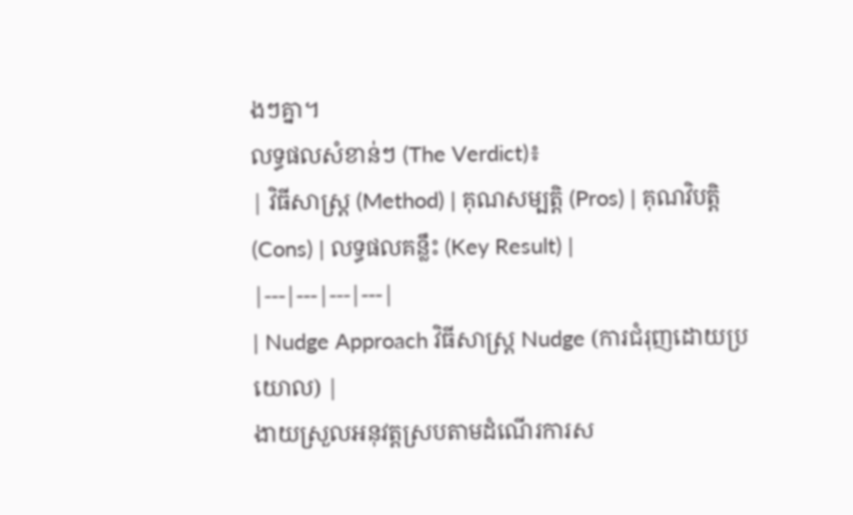ងៗគ្នា។
លទ្ធផលសំខាន់ៗ (The Verdict)៖
| វិធីសាស្ត្រ (Method) | គុណសម្បត្តិ (Pros) | គុណវិបត្តិ (Cons) | លទ្ធផលគន្លឹះ (Key Result) |
|---|---|---|---|
| Nudge Approach វិធីសាស្ត្រ Nudge (ការជំរុញដោយប្រយោល) |
ងាយស្រួលអនុវត្តស្របតាមដំណើរការស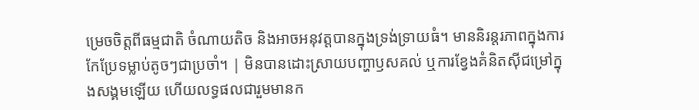ម្រេចចិត្តពីធម្មជាតិ ចំណាយតិច និងអាចអនុវត្តបានក្នុងទ្រង់ទ្រាយធំ។ មាននិរន្តរភាពក្នុងការកែប្រែទម្លាប់តូចៗជាប្រចាំ។ | មិនបានដោះស្រាយបញ្ហាឫសគល់ ឬការខ្វែងគំនិតស៊ីជម្រៅក្នុងសង្គមឡើយ ហើយលទ្ធផលជារួមមានក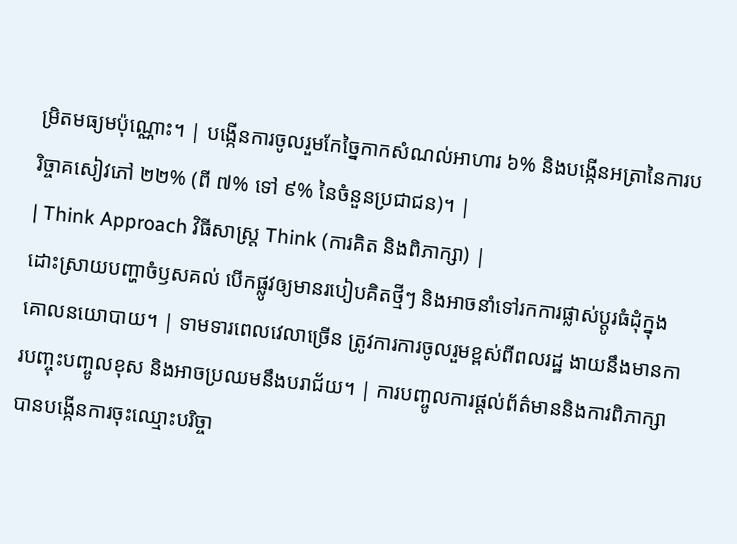ម្រិតមធ្យមប៉ុណ្ណោះ។ | បង្កើនការចូលរួមកែច្នៃកាកសំណល់អាហារ ៦% និងបង្កើនអត្រានៃការបរិច្ចាគសៀវភៅ ២២% (ពី ៧% ទៅ ៩% នៃចំនួនប្រជាជន)។ |
| Think Approach វិធីសាស្ត្រ Think (ការគិត និងពិភាក្សា) |
ដោះស្រាយបញ្ហាចំឫសគល់ បើកផ្លូវឲ្យមានរបៀបគិតថ្មីៗ និងអាចនាំទៅរកការផ្លាស់ប្តូរធំដុំក្នុងគោលនយោបាយ។ | ទាមទារពេលវេលាច្រើន ត្រូវការការចូលរួមខ្ពស់ពីពលរដ្ឋ ងាយនឹងមានការបញ្ចុះបញ្ចូលខុស និងអាចប្រឈមនឹងបរាជ័យ។ | ការបញ្ចូលការផ្តល់ព័ត៌មាននិងការពិភាក្សា បានបង្កើនការចុះឈ្មោះបរិច្ចា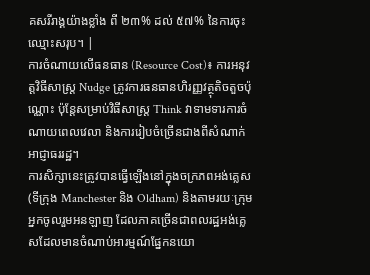គសរីរាង្គយ៉ាងខ្លាំង ពី ២៣% ដល់ ៥៧% នៃការចុះឈ្មោះសរុប។ |
ការចំណាយលើធនធាន (Resource Cost)៖ ការអនុវត្តវិធីសាស្ត្រ Nudge ត្រូវការធនធានហិរញ្ញវត្ថុតិចតួចប៉ុណ្ណោះ ប៉ុន្តែសម្រាប់វិធីសាស្ត្រ Think វាទាមទារការចំណាយពេលវេលា និងការរៀបចំច្រើនជាងពីសំណាក់អាជ្ញាធររដ្ឋ។
ការសិក្សានេះត្រូវបានធ្វើឡើងនៅក្នុងចក្រភពអង់គ្លេស (ទីក្រុង Manchester និង Oldham) និងតាមរយៈក្រុមអ្នកចូលរួមអនឡាញ ដែលភាគច្រើនជាពលរដ្ឋអង់គ្លេសដែលមានចំណាប់អារម្មណ៍ផ្នែកនយោ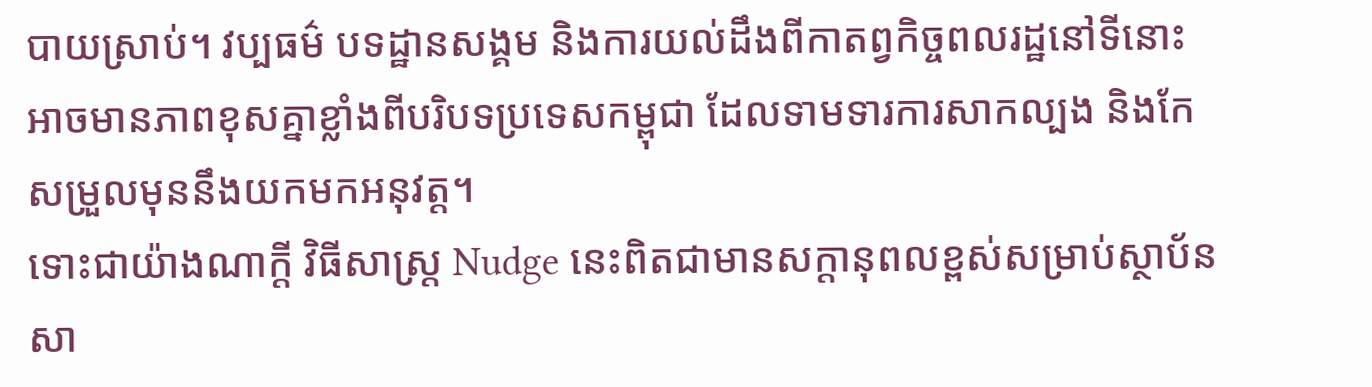បាយស្រាប់។ វប្បធម៌ បទដ្ឋានសង្គម និងការយល់ដឹងពីកាតព្វកិច្ចពលរដ្ឋនៅទីនោះអាចមានភាពខុសគ្នាខ្លាំងពីបរិបទប្រទេសកម្ពុជា ដែលទាមទារការសាកល្បង និងកែសម្រួលមុននឹងយកមកអនុវត្ត។
ទោះជាយ៉ាងណាក្តី វិធីសាស្ត្រ Nudge នេះពិតជាមានសក្តានុពលខ្ពស់សម្រាប់ស្ថាប័នសា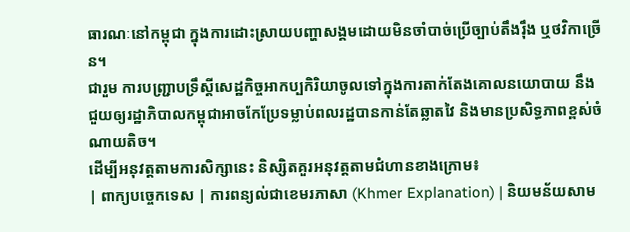ធារណៈនៅកម្ពុជា ក្នុងការដោះស្រាយបញ្ហាសង្គមដោយមិនចាំបាច់ប្រើច្បាប់តឹងរ៉ឹង ឬថវិកាច្រើន។
ជារួម ការបញ្ជ្រាបទ្រឹស្តីសេដ្ឋកិច្ចអាកប្បកិរិយាចូលទៅក្នុងការតាក់តែងគោលនយោបាយ នឹងជួយឲ្យរដ្ឋាភិបាលកម្ពុជាអាចកែប្រែទម្លាប់ពលរដ្ឋបានកាន់តែឆ្លាតវៃ និងមានប្រសិទ្ធភាពខ្ពស់ចំណាយតិច។
ដើម្បីអនុវត្តតាមការសិក្សានេះ និស្សិតគួរអនុវត្តតាមជំហានខាងក្រោម៖
| ពាក្យបច្ចេកទេស | ការពន្យល់ជាខេមរភាសា (Khmer Explanation) | និយមន័យសាម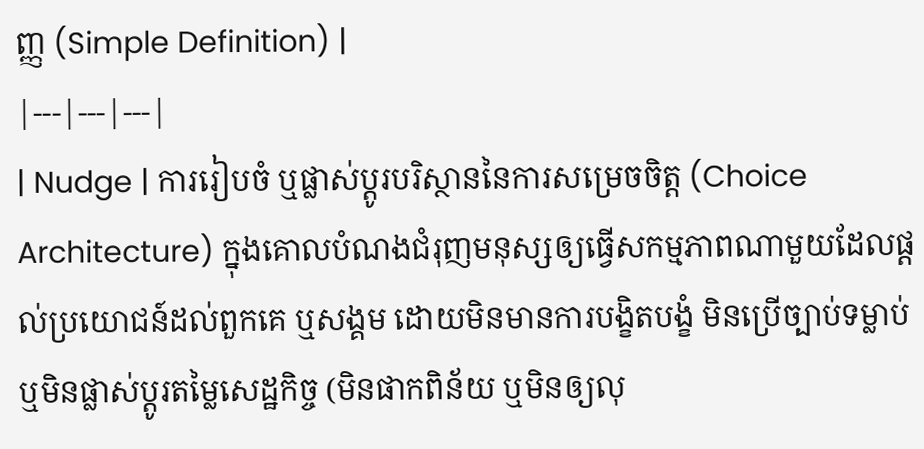ញ្ញ (Simple Definition) |
|---|---|---|
| Nudge | ការរៀបចំ ឬផ្លាស់ប្តូរបរិស្ថាននៃការសម្រេចចិត្ត (Choice Architecture) ក្នុងគោលបំណងជំរុញមនុស្សឲ្យធ្វើសកម្មភាពណាមួយដែលផ្តល់ប្រយោជន៍ដល់ពួកគេ ឬសង្គម ដោយមិនមានការបង្ខិតបង្ខំ មិនប្រើច្បាប់ទម្លាប់ ឬមិនផ្លាស់ប្តូរតម្លៃសេដ្ឋកិច្ច (មិនផាកពិន័យ ឬមិនឲ្យលុ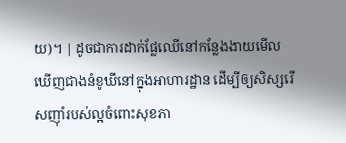យ)។ | ដូចជាការដាក់ផ្លែឈើនៅកន្លែងងាយមើលឃើញជាងនំខូឃីនៅក្នុងអាហារដ្ឋាន ដើម្បីឲ្យសិស្សរើសញ៉ាំរបស់ល្អចំពោះសុខភា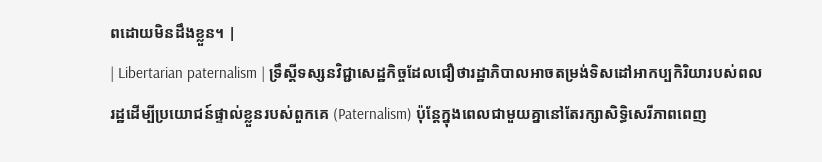ពដោយមិនដឹងខ្លួន។ |
| Libertarian paternalism | ទ្រឹស្តីទស្សនវិជ្ជាសេដ្ឋកិច្ចដែលជឿថារដ្ឋាភិបាលអាចតម្រង់ទិសដៅអាកប្បកិរិយារបស់ពលរដ្ឋដើម្បីប្រយោជន៍ផ្ទាល់ខ្លួនរបស់ពួកគេ (Paternalism) ប៉ុន្តែក្នុងពេលជាមួយគ្នានៅតែរក្សាសិទ្ធិសេរីភាពពេញ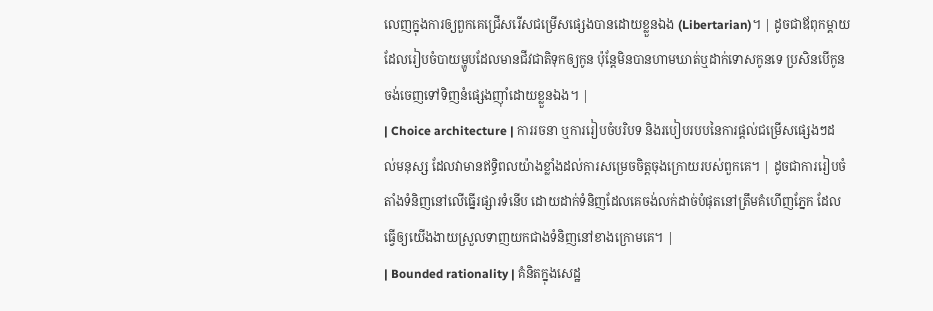លេញក្នុងការឲ្យពួកគេជ្រើសរើសជម្រើសផ្សេងបានដោយខ្លួនឯង (Libertarian)។ | ដូចជាឪពុកម្តាយដែលរៀបចំបាយម្ហូបដែលមានជីវជាតិទុកឲ្យកូន ប៉ុន្តែមិនបានហាមឃាត់ឬដាក់ទោសកូនទេ ប្រសិនបើកូនចង់ចេញទៅទិញនំផ្សេងញ៉ាំដោយខ្លួនឯង។ |
| Choice architecture | ការរចនា ឬការរៀបចំបរិបទ និងរបៀបរបបនៃការផ្តល់ជម្រើសផ្សេងៗដល់មនុស្ស ដែលវាមានឥទ្ធិពលយ៉ាងខ្លាំងដល់ការសម្រេចចិត្តចុងក្រោយរបស់ពួកគេ។ | ដូចជាការរៀបចំតាំងទំនិញនៅលើធ្នើរផ្សារទំនើប ដោយដាក់ទំនិញដែលគេចង់លក់ដាច់បំផុតនៅត្រឹមគំហើញភ្នែក ដែលធ្វើឲ្យយើងងាយស្រួលទាញយកជាងទំនិញនៅខាងក្រោមគេ។ |
| Bounded rationality | គំនិតក្នុងសេដ្ឋ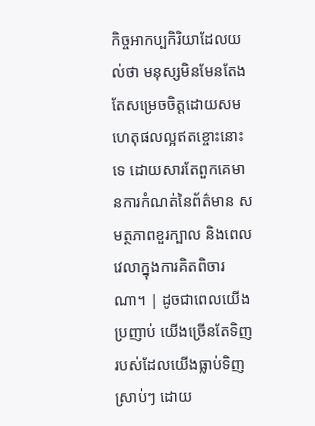កិច្ចអាកប្បកិរិយាដែលយល់ថា មនុស្សមិនមែនតែងតែសម្រេចចិត្តដោយសមហេតុផលល្អឥតខ្ចោះនោះទេ ដោយសារតែពួកគេមានការកំណត់នៃព័ត៌មាន សមត្ថភាពខួរក្បាល និងពេលវេលាក្នុងការគិតពិចារណា។ | ដូចជាពេលយើងប្រញាប់ យើងច្រើនតែទិញរបស់ដែលយើងធ្លាប់ទិញស្រាប់ៗ ដោយ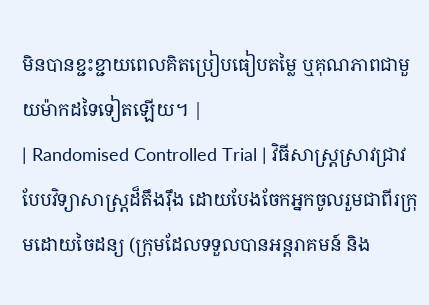មិនបានខ្ជះខ្ជាយពេលគិតប្រៀបធៀបតម្លៃ ឬគុណភាពជាមួយម៉ាកដទៃទៀតឡើយ។ |
| Randomised Controlled Trial | វិធីសាស្ត្រស្រាវជ្រាវបែបវិទ្យាសាស្ត្រដ៏តឹងរ៉ឹង ដោយបែងចែកអ្នកចូលរួមជាពីរក្រុមដោយចៃដន្យ (ក្រុមដែលទទួលបានអន្តរាគមន៍ និង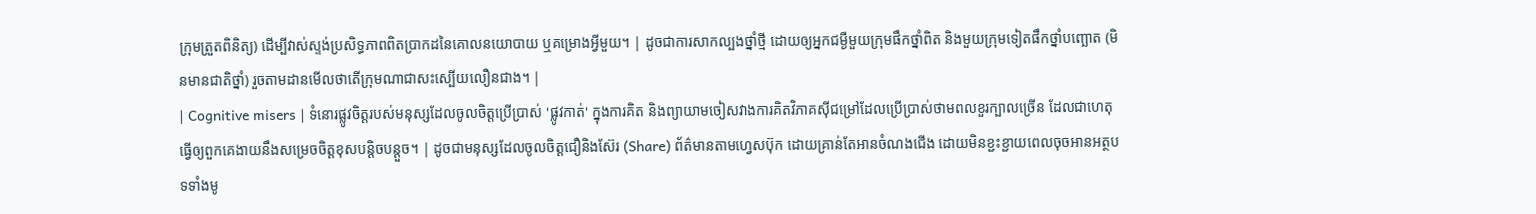ក្រុមត្រួតពិនិត្យ) ដើម្បីវាស់ស្ទង់ប្រសិទ្ធភាពពិតប្រាកដនៃគោលនយោបាយ ឬគម្រោងអ្វីមួយ។ | ដូចជាការសាកល្បងថ្នាំថ្មី ដោយឲ្យអ្នកជម្ងឺមួយក្រុមផឹកថ្នាំពិត និងមួយក្រុមទៀតផឹកថ្នាំបញ្ឆោត (មិនមានជាតិថ្នាំ) រួចតាមដានមើលថាតើក្រុមណាជាសះស្បើយលឿនជាង។ |
| Cognitive misers | ទំនោរផ្លូវចិត្តរបស់មនុស្សដែលចូលចិត្តប្រើប្រាស់ 'ផ្លូវកាត់' ក្នុងការគិត និងព្យាយាមចៀសវាងការគិតវិភាគស៊ីជម្រៅដែលប្រើប្រាស់ថាមពលខួរក្បាលច្រើន ដែលជាហេតុធ្វើឲ្យពួកគេងាយនឹងសម្រេចចិត្តខុសបន្តិចបន្តួច។ | ដូចជាមនុស្សដែលចូលចិត្តជឿនិងស៊ែរ (Share) ព័ត៌មានតាមហ្វេសប៊ុក ដោយគ្រាន់តែអានចំណងជើង ដោយមិនខ្ជះខ្ជាយពេលចុចអានអត្ថបទទាំងមូ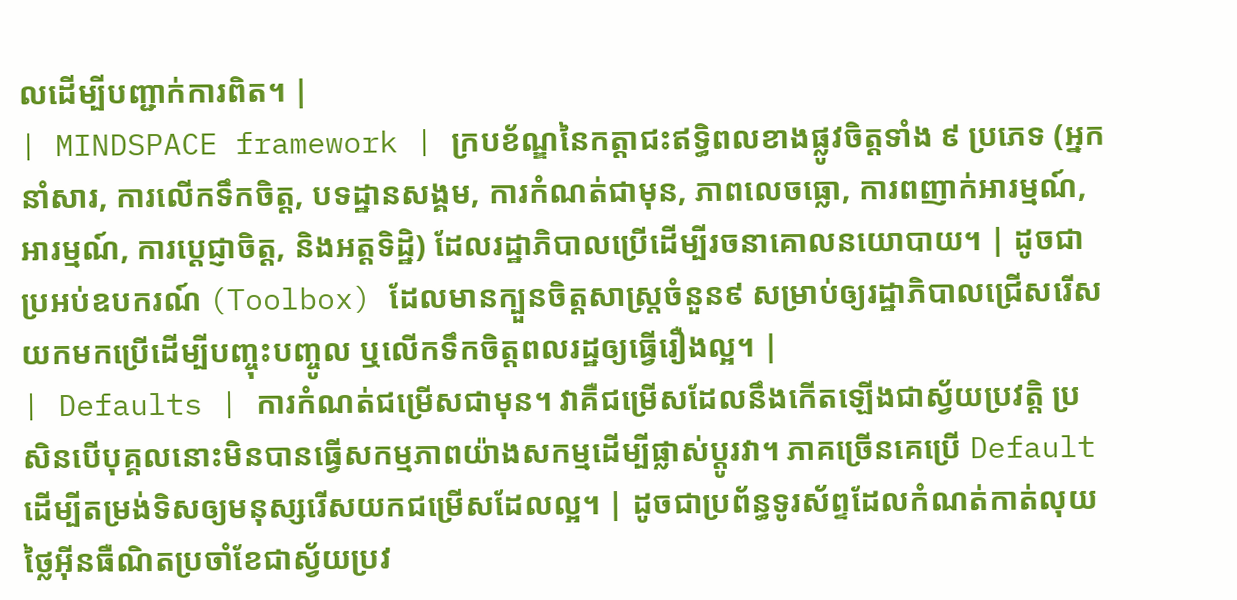លដើម្បីបញ្ជាក់ការពិត។ |
| MINDSPACE framework | ក្របខ័ណ្ឌនៃកត្តាជះឥទ្ធិពលខាងផ្លូវចិត្តទាំង ៩ ប្រភេទ (អ្នកនាំសារ, ការលើកទឹកចិត្ត, បទដ្ឋានសង្គម, ការកំណត់ជាមុន, ភាពលេចធ្លោ, ការពញាក់អារម្មណ៍, អារម្មណ៍, ការប្តេជ្ញាចិត្ត, និងអត្តទិដ្ឋិ) ដែលរដ្ឋាភិបាលប្រើដើម្បីរចនាគោលនយោបាយ។ | ដូចជាប្រអប់ឧបករណ៍ (Toolbox) ដែលមានក្បួនចិត្តសាស្ត្រចំនួន៩ សម្រាប់ឲ្យរដ្ឋាភិបាលជ្រើសរើសយកមកប្រើដើម្បីបញ្ចុះបញ្ចូល ឬលើកទឹកចិត្តពលរដ្ឋឲ្យធ្វើរឿងល្អ។ |
| Defaults | ការកំណត់ជម្រើសជាមុន។ វាគឺជម្រើសដែលនឹងកើតឡើងជាស្វ័យប្រវត្តិ ប្រសិនបើបុគ្គលនោះមិនបានធ្វើសកម្មភាពយ៉ាងសកម្មដើម្បីផ្លាស់ប្តូរវា។ ភាគច្រើនគេប្រើ Default ដើម្បីតម្រង់ទិសឲ្យមនុស្សរើសយកជម្រើសដែលល្អ។ | ដូចជាប្រព័ន្ធទូរស័ព្ទដែលកំណត់កាត់លុយថ្លៃអ៊ីនធឺណិតប្រចាំខែជាស្វ័យប្រវ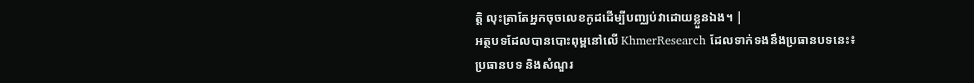ត្តិ លុះត្រាតែអ្នកចុចលេខកូដដើម្បីបញ្ឈប់វាដោយខ្លួនឯង។ |
អត្ថបទដែលបានបោះពុម្ពនៅលើ KhmerResearch ដែលទាក់ទងនឹងប្រធានបទនេះ៖
ប្រធានបទ និងសំណួរ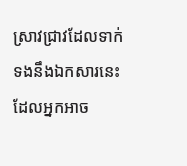ស្រាវជ្រាវដែលទាក់ទងនឹងឯកសារនេះ ដែលអ្នកអាច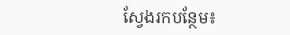ស្វែងរកបន្ថែម៖